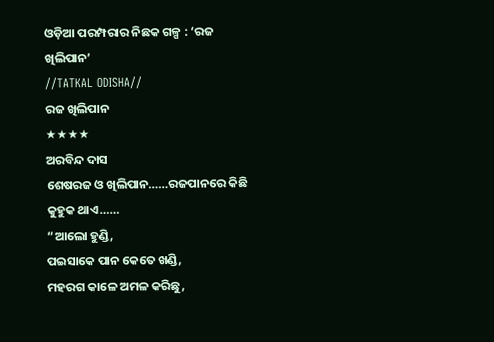ଓଡ଼ିଆ ପରମ୍ପରାର ନିଛକ ଗଳ୍ପ : ‘ରଜ ଖିଲିପାନ’
//TATKAL ODISHA//
ରଜ ଖିଲିପାନ
★★★★
ଅରବିନ୍ଦ ଦାସ
ଶେଷରଜ ଓ ଖିଲିପାନ……ରଜପାନରେ କିଛି କୁହୁକ ଥାଏ……
“ଆଲୋ ହୁଣ୍ଡି,
ପଇସାକେ ପାନ କେତେ ଖଣ୍ଡି,
ମହରଗ କାଳେ ଅମଳ କରିଛୁ,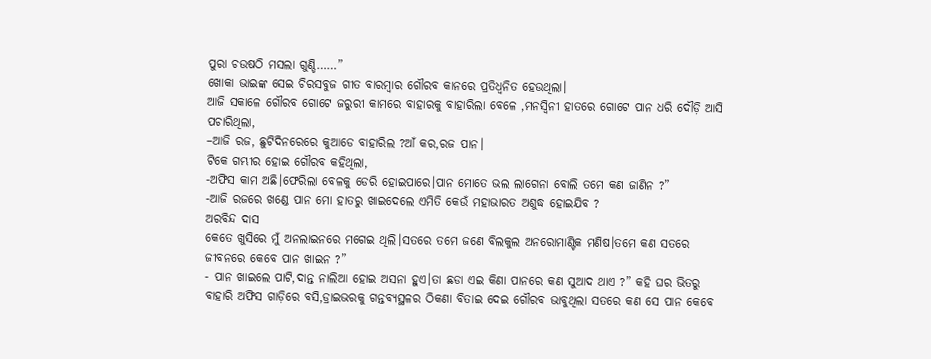ପୁରା ଚଉଷଠି ମସଲା ଗୁଣ୍ଡି……”
ଖୋକା ଭାଇଙ୍କ ସେଇ ଚିରସବୁଜ ଗୀତ ବାରମ୍ବାର ଗୌରବ କାନରେ ପ୍ରତିଧ୍ବନିତ ହେଉଥିଲା।
ଆଜି ସକାଳେ ଗୌରବ ଗୋଟେ ଜରୁରୀ କାମରେ ବାହାରକୁ ବାହାରିଲା ବେଳେ ,ମନସ୍ୱିନୀ ହାତରେ ଗୋଟେ ପାନ ଧରି ଦୌଡ଼ି ଆସି ପଚାରିଥିଲା,
–ଆଜି ରଜ, ଛୁଟିଦିନରେରେ କୁଆଡେ ବାହାରିଲ ?ଆଁ କର,ରଜ ପାନ।
ଟିକେ ଗମ୍ଭୀର ହୋଇ ଗୌରବ କହିଥିଲା,
-ଅଫିସ କାମ ଅଛି।ଫେରିଲା ବେଳକୁ ଡେରି ହୋଇପାରେ।ପାନ ମୋତେ ଭଲ ଲାଗେନା ବୋଲି ତମେ କଣ ଜାଣିନ ?”
-ଆଜି ରଜରେ ଖଣ୍ଡେ ପାନ ମୋ ହାତରୁ ଖାଇଦେଲେ ଏମିତି କେଉଁ ମହାଭାରତ ଅଶୁଦ୍ଧ ହୋଇଯିବ ?
ଅରବିନ୍ଦ ଦାସ
କେତେ ଖୁସିରେ ମୁଁ ଅନଲାଇନରେ ମଗେଇ ଥିଲି।ସତରେ ତମେ ଜଣେ ବିଲକୁଲ ଅନରୋମାଣ୍ଟିକ ମଣିଷ।ତମେ କଣ ସତରେ ଜୀବନରେ କେବେ ପାନ ଖାଇନ ?”
- ପାନ ଖାଇଲେ ପାଟି,ଦାନ୍ତ ନାଲିଆ ହୋଇ ଅସନା ହୁଏ।ତା ଛଡା ଏଇ କିଣା ପାନରେ କଣ ସୁଆଦ ଥାଏ ?” କହି ଘର ଭିତରୁ ବାହାରି ଅଫିସ ଗାଡ଼ିରେ ବସି,ଡ୍ରାଇଭରକୁ ଗନ୍ତବ୍ୟସ୍ଥଳର ଠିକଣା ବିତାଇ ଦେଇ ଗୌରବ ଭାବୁଥିଲା ସତରେ କଣ ସେ ପାନ କେବେ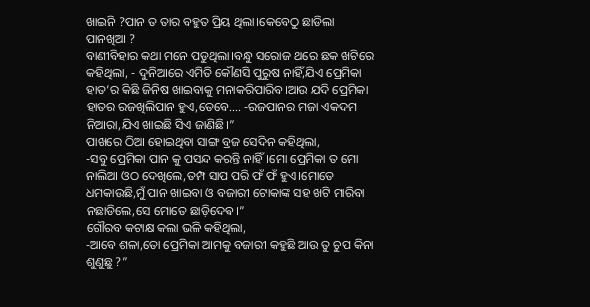ଖାଇନି ?ପାନ ତ ତାର ବହୁତ ପ୍ରିୟ ଥିଲା।କେବେଠୁ ଛାଡିଲା ପାନଖିଆ ?
ବାଣୀବିହାର କଥା ମନେ ପଡୁଥିଲା।ବନ୍ଧୁ ସରୋଜ ଥରେ ଛକ ଖଟିରେ କହିଥିଲା, - ଦୁନିଆରେ ଏମିତି କୌଣସି ପୁରୁଷ ନାହିଁ,ଯିଏ ପ୍ରେମିକା ହାତ’ର କିଛି ଜିନିଷ ଖାଇବାକୁ ମନାକରିପାରିବ।ଆଉ ଯଦି ପ୍ରେମିକା ହାତର ରଜଖିଲିପାନ ହୁଏ,ତେବେ…. -ରଜପାନର ମଜା ଏକଦମ ନିଆରା,ଯିଏ ଖାଇଛି ସିଏ ଜାଣିଛି।”
ପାଖରେ ଠିଆ ହୋଇଥିବା ସାଙ୍ଗ ବ୍ରଜ ସେଦିନ କହିଥିଲା,
-ସବୁ ପ୍ରେମିକା ପାନ କୁ ପସନ୍ଦ କରନ୍ତି ନାହିଁ।ମୋ ପ୍ରେମିକା ତ ମୋ ନାଲିଆ ଓଠ ଦେଖିଲେ,ତମ୍ପ ସାପ ପରି ଫଁ ଫଁ ହୁଏ।ମୋତେ ଧମକାଉଛି,ମୁଁ ପାନ ଖାଇବା ଓ ବଜାରୀ ଟୋକାଙ୍କ ସହ ଖଟି ମାରିବା ନଛାଡିଲେ,ସେ ମୋତେ ଛାଡ଼ିଦେଵ।”
ଗୌରବ କଟାକ୍ଷ କଲା ଭଳି କହିଥିଲା,
-ଆବେ ଶଳା,ତୋ ପ୍ରେମିକା ଆମକୁ ବଜାରୀ କହୁଛି ଆଉ ତୁ ଚୁପ କିନା ଶୁଣୁଛୁ ?”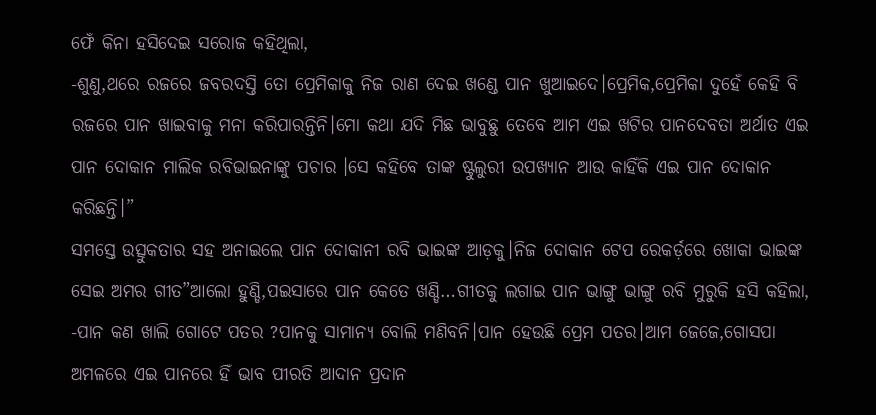ଫେଁ କିନା ହସିଦେଇ ସରୋଜ କହିଥିଲା,
-ଶୁଣୁ,ଥରେ ରଜରେ ଜବରଦସ୍ତି ତୋ ପ୍ରେମିକାକୁ ନିଜ ରାଣ ଦେଇ ଖଣ୍ଡେ ପାନ ଖୁଆଇଦେ।ପ୍ରେମିକ,ପ୍ରେମିକା ଦୁହେଁ କେହି ବି ରଜରେ ପାନ ଖାଇବାକୁ ମନା କରିପାରନ୍ତିନି।ମୋ କଥା ଯଦି ମିଛ ଭାବୁଛୁ ତେବେ ଆମ ଏଇ ଖଟିର ପାନଦେବତା ଅର୍ଥାତ ଏଇ ପାନ ଦୋକାନ ମାଲିକ ରବିଭାଇନାଙ୍କୁ ପଚାର ।ସେ କହିବେ ତାଙ୍କ ଷ୍ଟୁଲୁରୀ ଉପଖ୍ୟାନ ଆଉ କାହିଁକି ଏଇ ପାନ ଦୋକାନ କରିଛନ୍ତି।”
ସମସ୍ତେ ଉତ୍ସୁକତାର ସହ ଅନାଇଲେ ପାନ ଦୋକାନୀ ରବି ଭାଇଙ୍କ ଆଡ଼କୁ।ନିଜ ଦୋକାନ ଟେପ ରେକର୍ଡ଼ରେ ଖୋକା ଭାଇଙ୍କ ସେଇ ଅମର ଗୀତ”ଆଲୋ ହୁଣ୍ଡି,ପଇସାରେ ପାନ କେତେ ଖଣ୍ଡି…ଗୀତକୁ ଲଗାଇ ପାନ ଭାଙ୍ଗୁ ଭାଙ୍ଗୁ ରବି ମୁରୁକି ହସି କହିଲା,
-ପାନ କଣ ଖାଲି ଗୋଟେ ପତର ?ପାନକୁ ସାମାନ୍ୟ ବୋଲି ମଣିବନି।ପାନ ହେଉଛି ପ୍ରେମ ପତର।ଆମ ଜେଜେ,ଗୋସପା ଅମଳରେ ଏଇ ପାନରେ ହିଁ ଭାବ ପୀରତି ଆଦାନ ପ୍ରଦାନ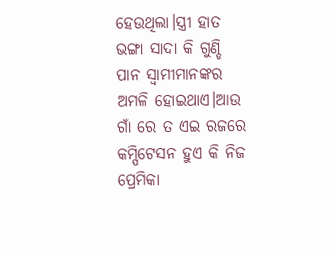ହେଉଥିଲା।ସ୍ତ୍ରୀ ହାତ ଭଙ୍ଗା ସାଦା କି ଗୁଣ୍ଡି ପାନ ସ୍ୱାମୀମାନଙ୍କର ଅମଳି ହୋଇଥାଏ।ଆଉ ଗାଁ ରେ ତ ଏଇ ରଜରେ କମ୍ପିଟେସନ ହୁଏ କି ନିଜ ପ୍ରେମିକା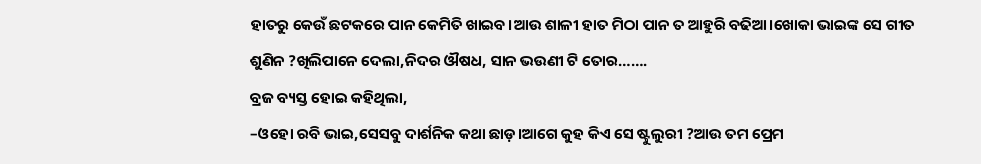ହାତରୁ କେଉଁ ଛଟକରେ ପାନ କେମିତି ଖାଇବ।ଆଉ ଶାଳୀ ହାତ ମିଠା ପାନ ତ ଆହୁରି ବଢିଆ।ଖୋକା ଭାଇଙ୍କ ସେ ଗୀତ ଶୁଣିନ ?ଖିଲିପାନେ ଦେଲା,ନିଦର ଔଷଧ, ସାନ ଭଉଣୀ ଟି ତୋର…….
ବ୍ରଜ ବ୍ୟସ୍ତ ହୋଇ କହିଥିଲା,
–ଓହୋ ରବି ଭାଇ,ସେସବୁ ଦାର୍ଶନିକ କଥା ଛାଡ଼।ଆଗେ କୁହ କିଏ ସେ ଷ୍ଟୁଲୁରୀ ?ଆଉ ତମ ପ୍ରେମ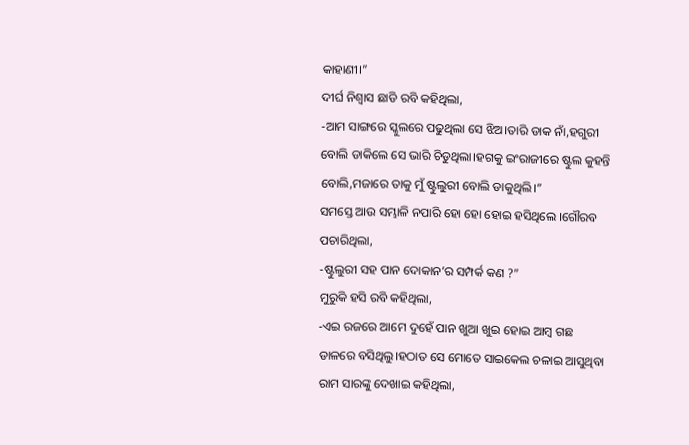କାହାଣୀ।”
ଦୀର୍ଘ ନିଶ୍ଵାସ ଛାଡି ରବି କହିଥିଲା,
-ଆମ ସାଙ୍ଗରେ ସ୍କୁଲରେ ପଢୁଥିଲା ସେ ଝିଅ।ତାରି ଡାକ ନାଁ,ହଗୁରୀ ବୋଲି ଡାକିଲେ ସେ ଭାରି ଚିଡୁଥିଲା।ହଗକୁ ଇଂରାଜୀରେ ଷ୍ଟୁଲ କୁହନ୍ତି ବୋଲି,ମଜାରେ ତାକୁ ମୁଁ ଷ୍ଟୁଲୁରୀ ବୋଲି ଡାକୁଥିଲି।”
ସମସ୍ତେ ଆଉ ସମ୍ଭାଳି ନପାରି ହୋ ହୋ ହୋଇ ହସିଥିଲେ ।ଗୌରବ ପଚାରିଥିଲା,
-ଷ୍ଟୁଲୁରୀ ସହ ପାନ ଦୋକାନ’ର ସମ୍ପର୍କ କଣ ?”
ମୁରୁକି ହସି ରବି କହିଥିଲା,
-ଏଇ ରଜରେ ଆମେ ଦୁହେଁ ପାନ ଖୁଆ ଖୁଇ ହୋଇ ଆମ୍ବ ଗଛ ଡାଳରେ ବସିଥିଲୁ।ହଠାତ ସେ ମୋତେ ସାଇକେଲ ଚଳାଇ ଆସୁଥିବା ରାମ ସାରଙ୍କୁ ଦେଖାଇ କହିଥିଲା,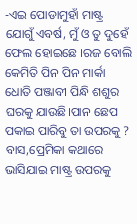-ଏଇ ପୋଡାମୁହାଁ ମାଷ୍ଟ୍ର ଯୋଗୁଁ ଏବର୍ଷ, ମୁଁ ଓ ତୁ ଦୁହେଁ ଫେଲ ହୋଇଛେ ।ରଜ ବୋଲି କେମିତି ପିନ ପିନ ମାର୍କା ଧୋତି ପଞ୍ଜାବୀ ପିନ୍ଧି ଶଶୁର ଘରକୁ ଯାଉଛି।ପାନ ଛେପ ପକାଇ ପାରିବୁ ତା ଉପରକୁ ?
ବାସ,ପ୍ରେମିକା କଥାରେ ଭାସିଯାଇ ମାଷ୍ଟ୍ର ଉପରକୁ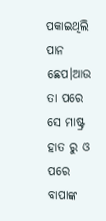ପକାଇଥିଲି ପାନ ଛେପ।ଆଉ ତା ପରେ ସେ ମାଷ୍ଟ୍ର ହାତ ରୁ ଓ ପରେ ବାପାଙ୍କ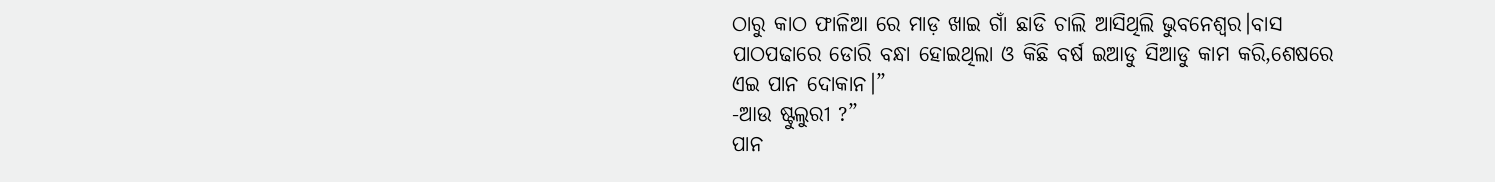ଠାରୁ କାଠ ଫାଳିଆ ରେ ମାଡ଼ ଖାଇ ଗାଁ ଛାଡି ଚାଲି ଆସିଥିଲି ଭୁବନେଶ୍ୱର।ବାସ ପାଠପଢାରେ ଡୋରି ବନ୍ଧା ହୋଇଥିଲା ଓ କିଛି ବର୍ଷ ଇଆଡୁ ସିଆଡୁ କାମ କରି,ଶେଷରେ ଏଇ ପାନ ଦୋକାନ।”
-ଆଉ ଷ୍ଟୁଲୁରୀ ?”
ପାନ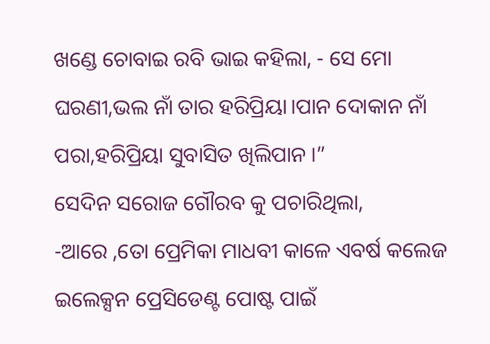ଖଣ୍ଡେ ଚୋବାଇ ରବି ଭାଇ କହିଲା, - ସେ ମୋ ଘରଣୀ,ଭଲ ନାଁ ତାର ହରିପ୍ରିୟା।ପାନ ଦୋକାନ ନାଁ ପରା,ହରିପ୍ରିୟା ସୁବାସିତ ଖିଲିପାନ।”
ସେଦିନ ସରୋଜ ଗୌରବ କୁ ପଚାରିଥିଲା,
-ଆରେ ,ତୋ ପ୍ରେମିକା ମାଧବୀ କାଳେ ଏବର୍ଷ କଲେଜ ଇଲେକ୍ସନ ପ୍ରେସିଡେଣ୍ଟ ପୋଷ୍ଟ ପାଇଁ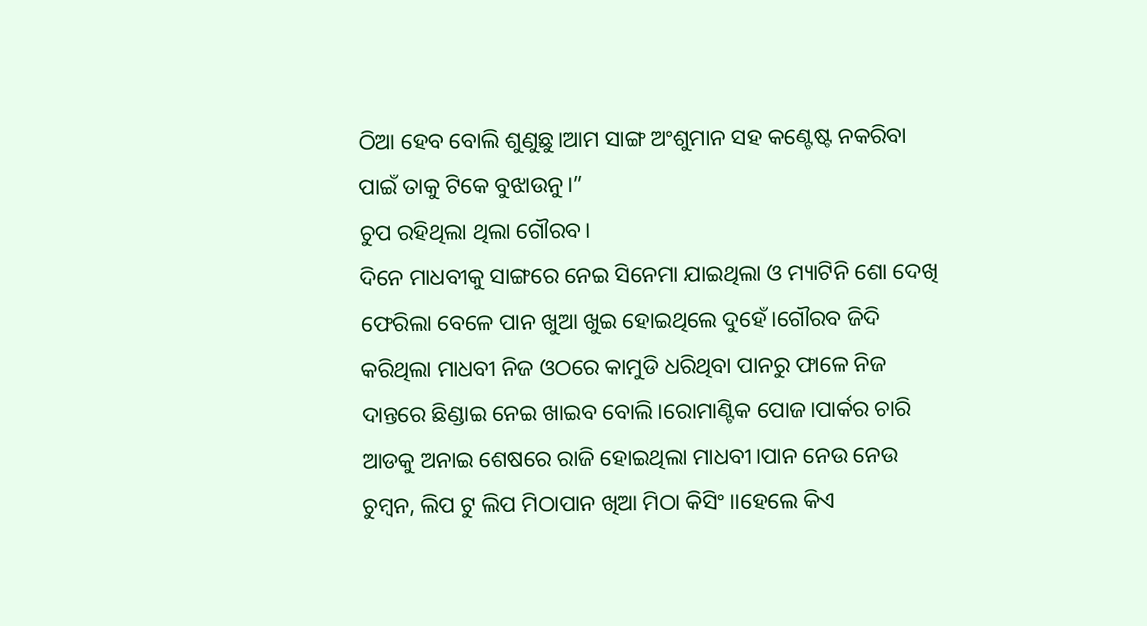ଠିଆ ହେବ ବୋଲି ଶୁଣୁଛୁ।ଆମ ସାଙ୍ଗ ଅଂଶୁମାନ ସହ କଣ୍ଟେଷ୍ଟ ନକରିବା ପାଇଁ ତାକୁ ଟିକେ ବୁଝାଉନୁ।”
ଚୁପ ରହିଥିଲା ଥିଲା ଗୌରବ।
ଦିନେ ମାଧବୀକୁ ସାଙ୍ଗରେ ନେଇ ସିନେମା ଯାଇଥିଲା ଓ ମ୍ୟାଟିନି ଶୋ ଦେଖି ଫେରିଲା ବେଳେ ପାନ ଖୁଆ ଖୁଇ ହୋଇଥିଲେ ଦୁହେଁ।ଗୌରବ ଜିଦି କରିଥିଲା ମାଧବୀ ନିଜ ଓଠରେ କାମୁଡି ଧରିଥିବା ପାନରୁ ଫାଳେ ନିଜ ଦାନ୍ତରେ ଛିଣ୍ଡାଇ ନେଇ ଖାଇବ ବୋଲି।ରୋମାଣ୍ଟିକ ପୋଜ।ପାର୍କର ଚାରି ଆଡକୁ ଅନାଇ ଶେଷରେ ରାଜି ହୋଇଥିଲା ମାଧବୀ।ପାନ ନେଉ ନେଉ ଚୁମ୍ବନ, ଲିପ ଟୁ ଲିପ ମିଠାପାନ ଖିଆ ମିଠା କିସିଂ।।ହେଲେ କିଏ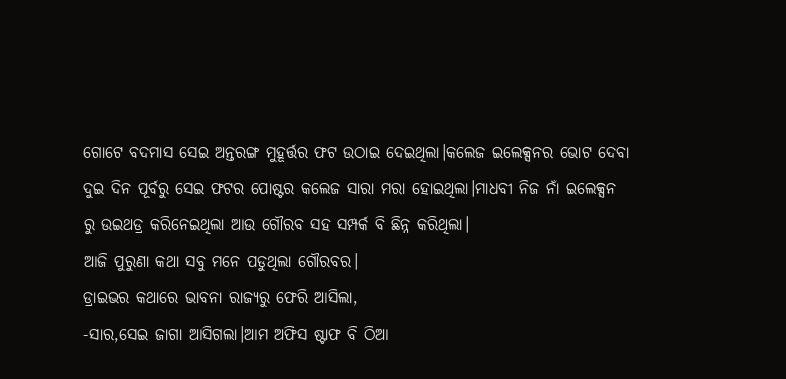ଗୋଟେ ବଦମାସ ସେଇ ଅନ୍ତରଙ୍ଗ ମୁହୂର୍ତ୍ତର ଫଟ ଉଠାଇ ଦେଇଥିଲା।କଲେଜ ଇଲେକ୍ସନର ଭୋଟ ଦେବା ଦୁଇ ଦିନ ପୂର୍ବରୁ ସେଇ ଫଟର ପୋଷ୍ଟର କଲେଜ ସାରା ମରା ହୋଇଥିଲା।ମାଧବୀ ନିଜ ନାଁ ଇଲେକ୍ସନ ରୁ ଉଇଥଡ୍ର କରିନେଇଥିଲା ଆଉ ଗୌରବ ସହ ସମ୍ପର୍କ ବି ଛିନ୍ନ କରିଥିଲା।
ଆଜି ପୁରୁଣା କଥା ସବୁ ମନେ ପଡୁଥିଲା ଗୌରବର।
ଡ୍ରାଇଭର କଥାରେ ଭାବନା ରାଜ୍ୟରୁ ଫେରି ଆସିଲା,
-ସାର,ସେଇ ଜାଗା ଆସିଗଲା।ଆମ ଅଫିସ ଷ୍ଟାଫ ବି ଠିଆ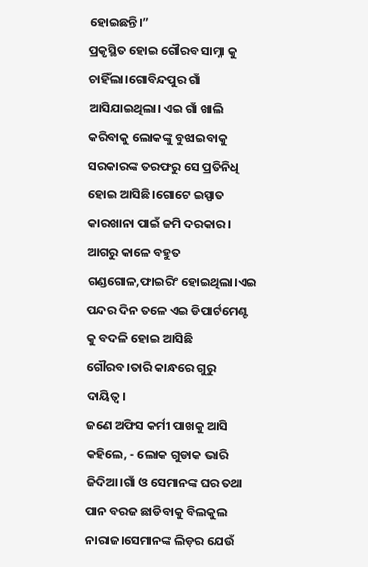ହୋଇଛନ୍ତି।”
ପ୍ରକୃସ୍ଥିତ ହୋଇ ଗୌରବ ସାମ୍ନା କୁ ଚାହିଁଲା।ଗୋବିନ୍ଦପୁର ଗାଁ ଆସିଯାଇଥିଲା। ଏଇ ଗାଁ ଖାଲି କରିବାକୁ ଲୋକଙ୍କୁ ବୁଝାଇବାକୁ ସରକାରଙ୍କ ତରଫରୁ ସେ ପ୍ରତିନିଧି ହୋଇ ଆସିଛି।ଗୋଟେ ଇସ୍ପାତ କାରଖାନା ପାଇଁ ଜମି ଦରକାର।
ଆଗରୁ କାଳେ ବହୁତ ଗଣ୍ଡଗୋଳ,ଫାଇରିଂ ହୋଇଥିଲା।ଏଇ ପନ୍ଦର ଦିନ ତଳେ ଏଇ ଡିପାର୍ଟମେଣ୍ଟ କୁ ବଦଳି ହୋଇ ଆସିଛି ଗୌରବ।ତାରି କାନ୍ଧରେ ଗୁରୁ ଦାୟିତ୍ୱ।
ଜଣେ ଅଫିସ କର୍ମୀ ପାଖକୁ ଆସି କହିଲେ, - ଲୋକ ଗୁଡାକ ଭାରି ଜିଦିଆ।ଗାଁ ଓ ସେମାନଙ୍କ ଘର ତଥା ପାନ ବରଜ ଛାଡିବାକୁ ବିଲକୁଲ ନାରାଜ।ସେମାନଙ୍କ ଲିଡ଼ର ଯେଉଁ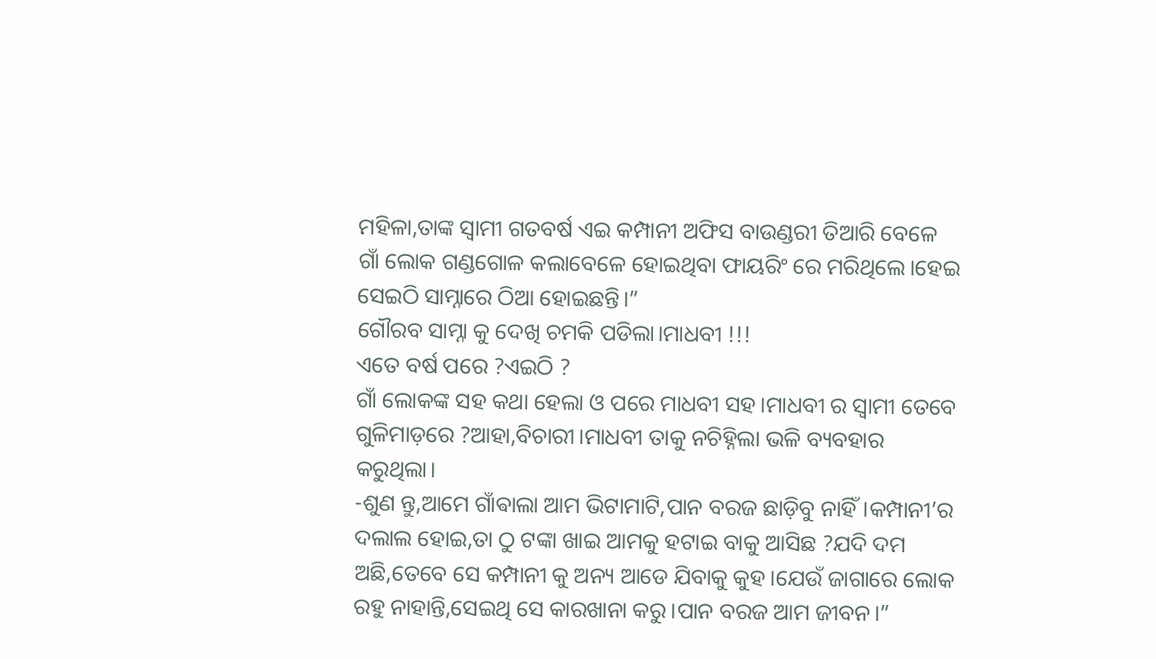ମହିଳା,ତାଙ୍କ ସ୍ବାମୀ ଗତବର୍ଷ ଏଇ କମ୍ପାନୀ ଅଫିସ ବାଉଣ୍ଡରୀ ତିଆରି ବେଳେ ଗାଁ ଲୋକ ଗଣ୍ଡଗୋଳ କଲାବେଳେ ହୋଇଥିବା ଫାୟରିଂ ରେ ମରିଥିଲେ।ହେଇ ସେଇଠି ସାମ୍ନାରେ ଠିଆ ହୋଇଛନ୍ତି।”
ଗୌରବ ସାମ୍ନା କୁ ଦେଖି ଚମକି ପଡିଲା।ମାଧବୀ !!!
ଏତେ ବର୍ଷ ପରେ ?ଏଇଠି ?
ଗାଁ ଲୋକଙ୍କ ସହ କଥା ହେଲା ଓ ପରେ ମାଧବୀ ସହ।ମାଧବୀ ର ସ୍ୱାମୀ ତେବେ ଗୁଳିମାଡ଼ରେ ?ଆହା,ବିଚାରୀ।ମାଧବୀ ତାକୁ ନଚିହ୍ନିଲା ଭଳି ବ୍ୟବହାର କରୁଥିଲା।
-ଶୁଣ ନ୍ତୁ,ଆମେ ଗାଁଵାଲା ଆମ ଭିଟାମାଟି,ପାନ ବରଜ ଛାଡ଼ିବୁ ନାହିଁ।କମ୍ପାନୀ’ର ଦଲାଲ ହୋଇ,ତା ଠୁ ଟଙ୍କା ଖାଇ ଆମକୁ ହଟାଇ ବାକୁ ଆସିଛ ?ଯଦି ଦମ ଅଛି,ତେବେ ସେ କମ୍ପାନୀ କୁ ଅନ୍ୟ ଆଡେ ଯିବାକୁ କୁହ।ଯେଉଁ ଜାଗାରେ ଲୋକ ରହୁ ନାହାନ୍ତି,ସେଇଥି ସେ କାରଖାନା କରୁ।ପାନ ବରଜ ଆମ ଜୀବନ।”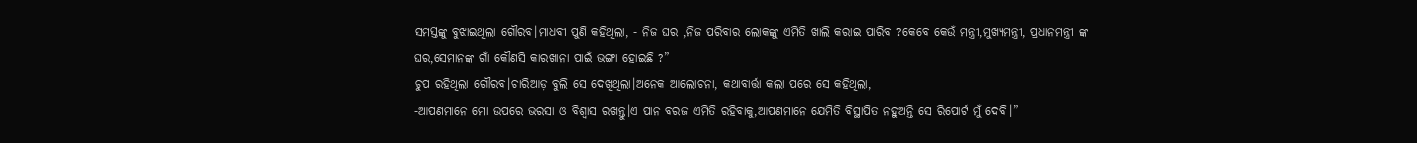ସମସ୍ତଙ୍କୁ ବୁଝାଇଥିଲା ଗୌରବ।ମାଧବୀ ପୁଣି କହିଥିଲା, - ନିଜ ଘର ,ନିଜ ପରିବାର ଲୋକଙ୍କୁ ଏମିତି ଖାଲି କରାଇ ପାରିବ ?କେବେ କେଉଁ ମନ୍ତ୍ରୀ,ମୁଖ୍ୟମନ୍ତ୍ରୀ, ପ୍ରଧାନମନ୍ତ୍ରୀ ଙ୍କ ଘର,ସେମାନଙ୍କ ଗାଁ କୌଣସି କାରଖାନା ପାଇଁ ଭଙ୍ଗା ହୋଇଛି ?”
ଚୁପ ରହିଥିଲା ଗୌରବ।ଚାରିଆଡ଼ ବୁଲି ସେ ଦେଖିଥିଲା।ଅନେକ ଆଲୋଚନା, କଥାବାର୍ତ୍ତା କଲା ପରେ ସେ କହିଥିଲା,
-ଆପଣମାନେ ମୋ ଉପରେ ଭରସା ଓ ବିଶ୍ବାସ ରଖନ୍ତୁ।ଏ ପାନ ବରଜ ଏମିତି ରହିବାକୁ,ଆପଣମାନେ ଯେମିତି ବିସ୍ଥାପିତ ନହୁଅନ୍ତି ସେ ରିପୋର୍ଟ ମୁଁ ଦେବି।”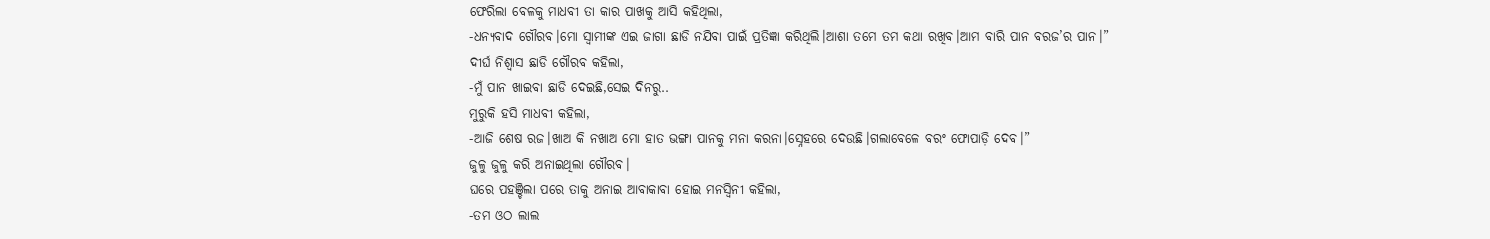ଫେରିଲା ବେଳକୁ ମାଧବୀ ତା କାର ପାଖକୁ ଆସି କହିଥିଲା,
-ଧନ୍ୟବାଦ ଗୌରବ।ମୋ ସ୍ବାମୀଙ୍କ ଏଇ ଜାଗା ଛାଡି ନଯିବା ପାଇଁ ପ୍ରତିଜ୍ଞା କରିଥିଲି।ଆଶା ତମେ ତମ କଥା ରଖିବ।ଆମ ବାରି ପାନ ବରଜ’ର ପାନ।”
ଦୀର୍ଘ ନିଶ୍ଵାସ ଛାଡି ଗୌରବ କହିଲା,
-ମୁଁ ପାନ ଖାଇବା ଛାଡି ଦେଇଛି,ସେଇ ଦିନରୁ..
ମୁରୁକି ହସି ମାଧବୀ କହିଲା,
-ଆଜି ଶେଷ ରଜ।ଖାଅ କି ନଖାଅ ମୋ ହାତ ଭଙ୍ଗା ପାନକୁ ମନା କରନା।ସ୍ନେହରେ ଦେଉଛି।ଗଲାବେଳେ ବରଂ ଫୋପାଡ଼ି ଦେବ।”
ଜୁଳୁ ଜୁଳୁ କରି ଅନାଇଥିଲା ଗୌରବ।
ଘରେ ପହଞ୍ଚିଲା ପରେ ତାକୁ ଅନାଇ ଆବାକାବା ହୋଇ ମନସ୍ୱିନୀ କହିଲା,
-ତମ ଓଠ ଲାଲ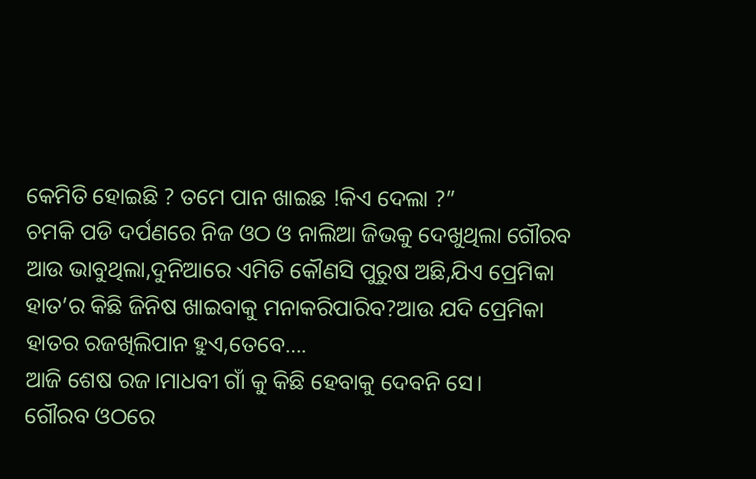କେମିତି ହୋଇଛି ? ତମେ ପାନ ଖାଇଛ !କିଏ ଦେଲା ?”
ଚମକି ପଡି ଦର୍ପଣରେ ନିଜ ଓଠ ଓ ନାଲିଆ ଜିଭକୁ ଦେଖୁଥିଲା ଗୌରବ ଆଉ ଭାବୁଥିଲା,ଦୁନିଆରେ ଏମିତି କୌଣସି ପୁରୁଷ ଅଛି,ଯିଏ ପ୍ରେମିକା ହାତ’ର କିଛି ଜିନିଷ ଖାଇବାକୁ ମନାକରିପାରିବ?ଆଉ ଯଦି ପ୍ରେମିକା ହାତର ରଜଖିଲିପାନ ହୁଏ,ତେବେ….
ଆଜି ଶେଷ ରଜ।ମାଧବୀ ଗାଁ କୁ କିଛି ହେବାକୁ ଦେବନି ସେ।
ଗୌରବ ଓଠରେ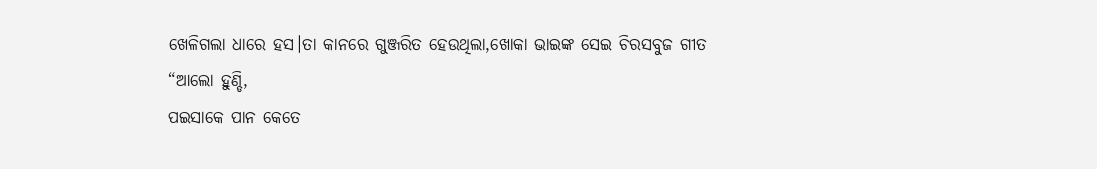ଖେଳିଗଲା ଧାରେ ହସ।ତା କାନରେ ଗୁଞ୍ଜରିତ ହେଉଥିଲା,ଖୋକା ଭାଇଙ୍କ ସେଇ ଚିରସବୁଜ ଗୀତ
“ଆଲୋ ହୁଣ୍ଡି,
ପଇସାକେ ପାନ କେତେ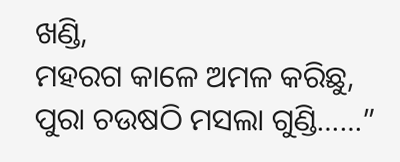ଖଣ୍ଡି,
ମହରଗ କାଳେ ଅମଳ କରିଛୁ,
ପୁରା ଚଉଷଠି ମସଲା ଗୁଣ୍ଡି……”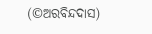(©ଅରବିନ୍ଦଦାସ)